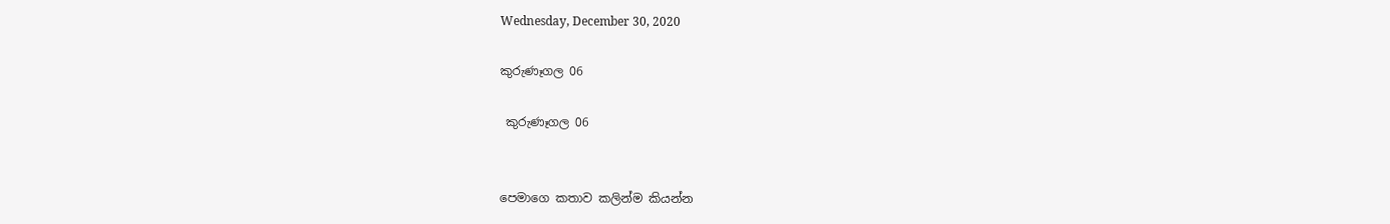Wednesday, December 30, 2020

කුරුණෑගල 06

 කුරුණෑගල 06


පෙමාගෙ කතාව කලින්ම කියන්න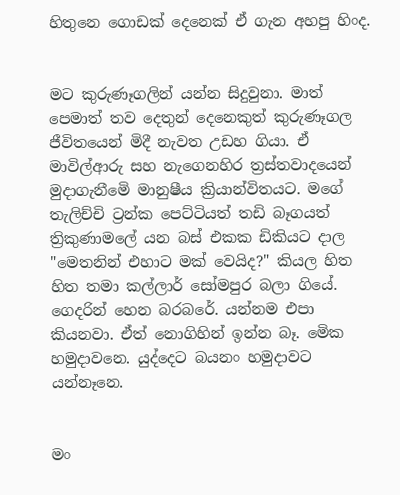හිතුනෙ ගොඩක් දෙනෙක් ඒ ගැන අහපු හිංද.


මට කුරුණෑගලින් යන්න සිදුවුනා. මාත් පෙමාත් තව දෙතුන් දෙනෙකුත් කුරුණෑගල ජීවිතයෙන් මිදී නැවත උඩහ ගියා. ඒ මාවිල්ආරු සහ නැගෙනහිර ත්‍රස්තවාදයෙන් මුදාගැනීමෙි මානුෂීය ක්‍රියාන්විතයට. මගේ තැලිච්චි ට්‍රන්ක පෙට්ටියත් තඩි බෑගයත් ත්‍රිකුණාමලේ යන බස් එකක ඩිකියට දාල "මෙතනින් එහාට මක් වෙයිද?" කියල හිත හිත තමා කල්ලාර් සෝමපුර බලා ගියේ. ගෙදරින් හෙන බරබරේ. යන්නම එපා කියනවා. ඒත් නොගිහින් ඉන්න බෑ. මෙික හමුදාවනෙ. යුද්දෙට බයනං හමුදාවට යන්නෑනෙ.


මං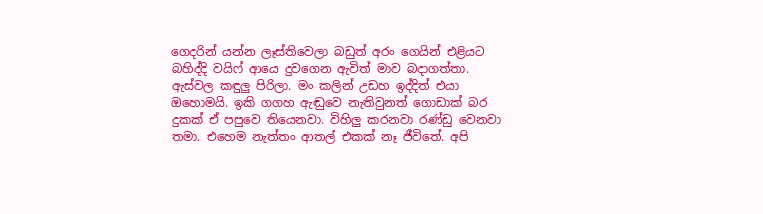ගෙදරින් යන්න ලෑස්තිවෙලා බඩුත් අරං ගෙයින් එළියට බහිද්දි වයිෆ් ආයෙ දුවගෙන ඇවිත් මාව බදාගත්තා. ඇස්වල කඳුලු පිරිලා. මං කලින් උඩහ ඉද්දිත් එයා ඔහොමයි. ඉකි ගගහ ඇඬුවෙ නැතිවුනත් ගොඩාක් බර දුකක් ඒ පපුවෙ තියෙනවා. විහිලු කරනවා රණ්ඩු වෙනවා තමා. එහෙම නැත්තං ආතල් එකක් නෑ ජීවිතේ. අපි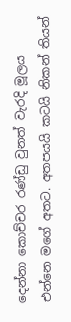දෙන්නා කොච්චර රණ්ඩු වුනත් වැරදි මූලය එන්නෙ මගේ අතට. අතපයයි කටයි නිකන් තියන්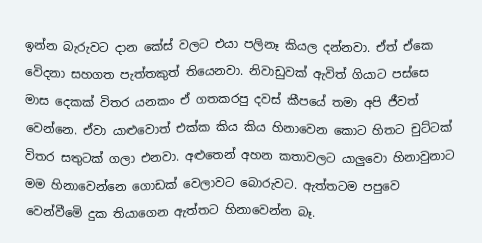ඉන්න බැරුවට දාන කේස් වලට එයා පලිනෑ කියල දන්නවා. ඒත් ඒකෙ වෙිදනා සහගත පැත්තකුත් තියෙනවා. නිවාඩුවක් ඇවිත් ගියාට පස්සෙ මාස දෙකක් විතර යනකං ඒ ගතකරපු දවස් කීපයේ තමා අපි ජීවත් වෙන්නෙ. ඒවා යාළුවොත් එක්ක කිය කිය හිනාවෙන කොට හිතට චුට්ටක් විතර සතුටක් ගලා එනවා. අළුතෙන් අහන කතාවලට යාලුවො හිනාවුනාට මම හිනාවෙන්නෙ ගොඩක් වෙලාවට බොරුවට. ඇත්තටම පපුවෙ වෙන්වීමෙි දුක තියාගෙන ඇත්තට හිනාවෙන්න බෑ.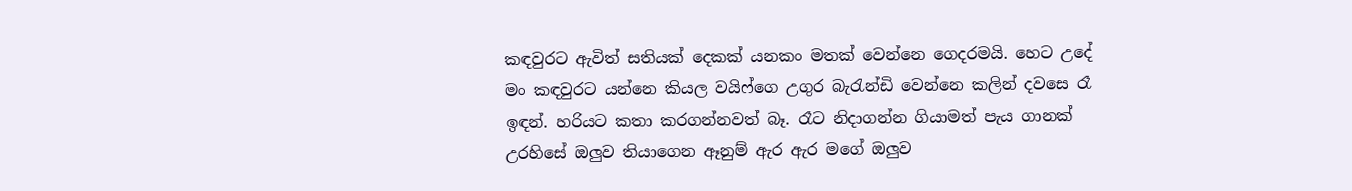කඳවුරට ඇවිත් සතියක් දෙකක් යනකං මතක් වෙන්නෙ ගෙදරමයි. හෙට උදේ මං කඳවුරට යන්නෙ කියල වයිෆ්ගෙ උගුර බැරැන්ඩි වෙන්නෙ කලින් දවසෙ රෑ ඉඳන්. හරියට කතා කරගන්නවත් බෑ. රෑට නිදාගන්න ගියාමත් පැය ගානක් උරහිසේ ඔලුව තියාගෙන ඈනුම් ඇර ඇර මගේ ඔලුව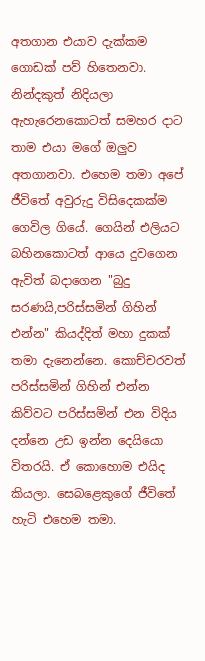අතගාන එයාව දැක්කම ගොඩක් පව් හිතෙනවා. නින්දකුත් නිදියලා ඇහැරෙනකොටත් සමහර දාට තාම එයා මගේ ඔලුව අතගානවා. එහෙම තමා අපේ ජීවිතේ අවුරුදු විසිදෙකක්ම ගෙවිල ගියේ. ගෙයින් එලියට බහිනකොටත් ආයෙ දුවගෙන ඇවිත් බදාගෙන "බුදු සරණයි,පරිස්සමින් ගිහින් එන්න" කියද්දිත් මහා දුකක් තමා දැනෙන්නෙ. කොච්චරවත් පරිස්සමින් ගිහින් එන්න කිව්වට පරිස්සමින් එන විදිය දන්නෙ උඩ ඉන්න දෙයියො විතරයි. ඒ කොහොම එයිද කියලා. සෙබළෙකුගේ ජීවිතේ හැටි එහෙම තමා.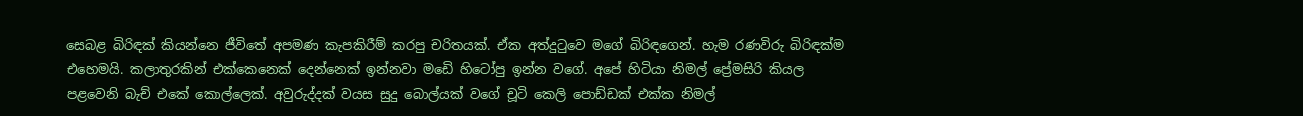සෙබළ බිරිඳක් කියන්නෙ ජීවිතේ අපමණ කැපකිරීම් කරපු චරිතයක්. ඒක අත්දුටුවෙ මගේ බිරිඳගෙන්. හැම රණවිරු බිරිඳක්ම එහෙමයි. කලාතුරකින් එක්කෙනෙක් දෙන්නෙක් ඉන්නවා මඩෙි හිටෝපු ඉන්න වගේ. අපේ හිටියා නිමල් ප්‍රේමසිරි කියල පළවෙනි බැච් එකේ කොල්ලෙක්. අවුරුද්දක් වයස සුදු බොල්යක් වගේ චූටි කෙලි පොඩ්ඩක් එක්ක නිමල්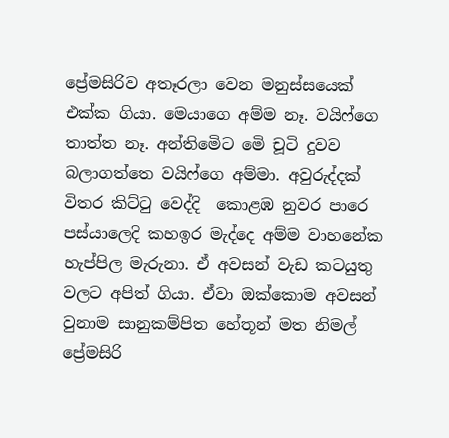ප්‍රේමසිරිව අතෑරලා වෙන මනුස්සයෙක් එක්ක ගියා. මෙයාගෙ අම්ම නෑ. වයිෆ්ගෙ තාත්ත නෑ. අන්තිමෙිට මෙි චූටි දුවව බලාගත්තෙ වයිෆ්ගෙ අම්මා. අවුරුද්දක් විතර කිට්ටු වෙද්දි  කොළඹ නුවර පාරෙ පස්යාලෙදි කහඉර මැද්දෙ අම්ම වාහනේක හැප්පිල මැරුනා. ඒ අවසන් වැඩ කටයුතු වලට අපිත් ගියා. ඒවා ඔක්කොම අවසන් වුනාම සානුකම්පිත හේතූන් මත නිමල් ප්‍රේමසිරි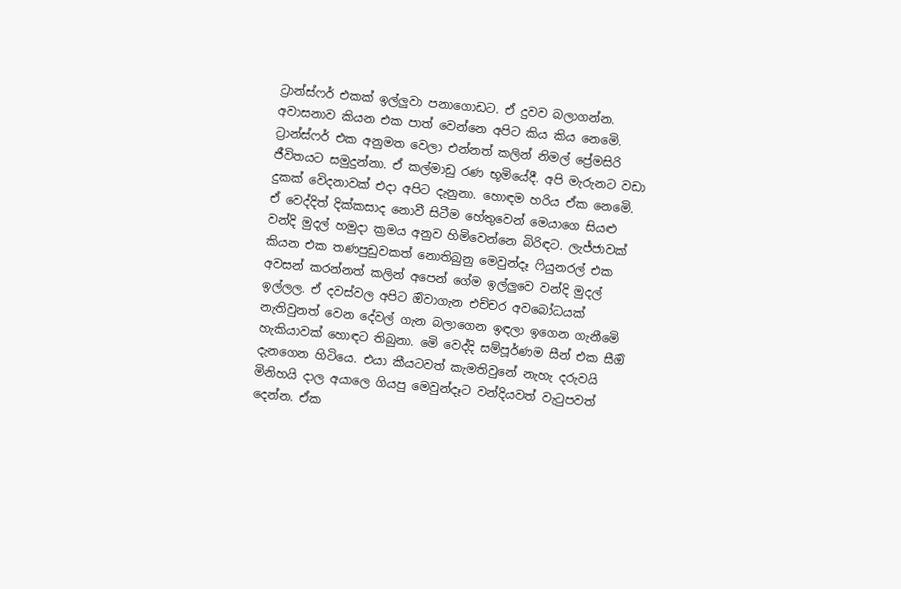ට්‍රාන්ස්ෆර් එකක් ඉල්ලුවා පනාගොඩට. ඒ දුවව බලාගන්න. අවාසනාව කියන එක පාත් වෙන්නෙ අපිට කිය කිය නෙමෙි. ට්‍රාන්ස්ෆර් එක අනුමත වෙලා එන්නත් කලින් නිමල් ප්‍රේමසිරි ජීවිතයට සමුදුන්නා. ඒ කල්මාඩු රණ භූමියේදී. අපි මැරුනට වඩා දුකක් වෙිදනාවක් එදා අපිට දැනුනා. හොඳම හරිය ඒක නෙමෙි. ඒ වෙද්දිත් දික්කසාද නොවී සිටීම හේතුවෙන් මෙයාගෙ සියළු වන්දි මුදල් හමුදා ක්‍රමය අනුව හිමිවෙන්නෙ බිරිඳට. ලැජ්ජාවක්  කියන එක තණපුඩුවකත් නොතිබුනු මෙවුන්දෑ ෆියුනරල් එක අවසන් කරන්නත් කලින් අපෙන් ගේම ඉල්ලුවෙ වන්දි මුදල් ඉල්ලල. ඒ දවස්වල අපිට ඔිවාගැන එච්චර අවබෝධයක් නැතිවුනත් වෙන දේවල් ගැන බලාගෙන ඉඳලා ඉගෙන ගැනීමෙි හැකියාවක් හොඳට තිබුනා. මෙි වෙද්දි සම්පූර්ණම සීන් එක සීඔි දැනගෙන හිටියෙ. එයා කීයටවත් කැමතිවුනේ නැහැ දරුවයි මිනිහයි දාල අයාලෙ ගියපු මෙවුන්දෑට වන්දියවත් වැටුපවත් දෙන්න. ඒක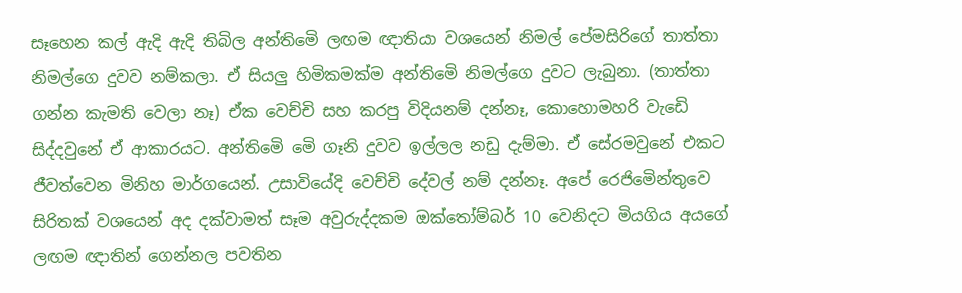සෑහෙන කල් ඇදි ඇදි තිබිල අන්තිමෙි ලඟම ඥාතියා වශයෙන් නිමල් පේමසිරිගේ තාත්තා නිමල්ගෙ දුවව නම්කලා. ඒ සියලු හිමිකමක්ම අන්තිමෙි නිමල්ගෙ දුවට ලැබුනා. (තාත්තා ගන්න කැමති වෙලා නෑ) ඒක වෙච්චි සහ කරපු විදියනම් දන්නෑ, කොහොමහරි වැඩෙි සිද්දවුනේ ඒ ආකාරයට. අන්තිමෙි මෙි ගෑනි දුවව ඉල්ලල නඩු දැම්මා. ඒ සේරමවුනේ එකට ජීවත්වෙන මිනිහ මාර්ගයෙන්. උසාවියේදි වෙච්චි දේවල් නම් දන්නෑ. අපේ රෙජිමෙින්තුවෙ සිරිතක් වශයෙන් අද දක්වාමත් සෑම අවුරුද්දකම ඔක්තෝම්බර් 10 වෙනිදට මියගිය අයගේ ලඟම ඥාතින් ගෙන්නල පවතින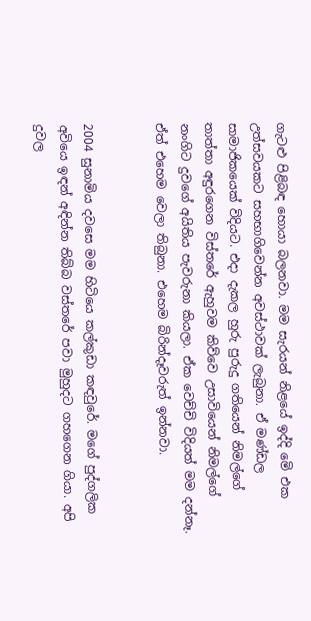ගැටළු පිළිබඳ හොයා බලනවා. මම සැරයන් නිළයේ ඉද්දි මෙි එක උත්සවයකට සහභාගිවෙන්න අවස්ථාවක් ලැබුනා. ඒ මණ්ඩල සාමාජිකයෙක් විදියට. එදා දැකල හුරු පුරුදු ගතියෙන් නිමල්ගේ තාත්තා අඳුරගෙන විස්තරේ ඇහුවම කිව්වෙ උසාවියෙන් නිමල්ගේ නංගිට දුවගේ අයිතිය පැවරුනා කියලා. ඒක වෙච්චි විදියත් මම දන්නෑ. ඒත් එහෙම වෙලා තිබුනා. එහෙම බිරින්දෑවරුත් ඉන්නවා.


2004 සුනාමිය දවසෙ මම හිටියෙ කල්කුඩා කඳවුරේ. මගේ පුද්ගලික අවියෙ ඉඳන් අඳින්න තිබ්බ වස්තරේ පවා මුහුදට ගහගෙන ගියා. අපි දුවල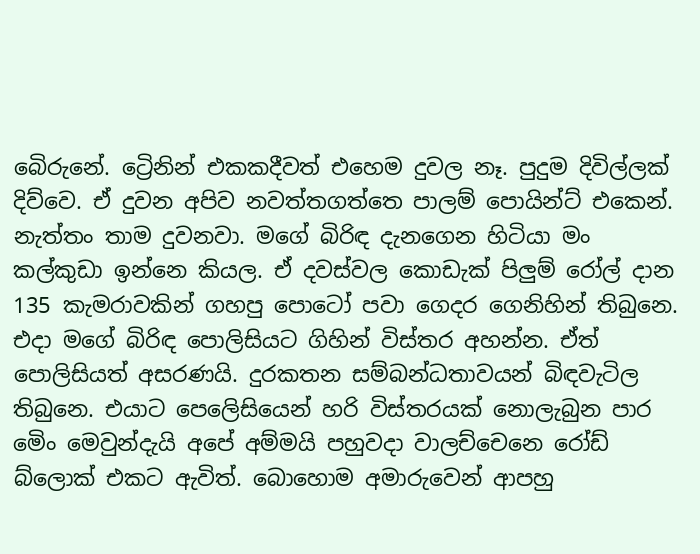බෙිරුනේ. ට්‍රෙිනින් එකකදීවත් එහෙම දුවල නෑ. පුදුම දිවිල්ලක් දිව්වෙ. ඒ දුවන අපිව නවත්තගත්තෙ පාලම් පොයින්ට් එකෙන්. නැත්තං තාම දුවනවා. මගේ බිරිඳ දැනගෙන හිටියා මං කල්කුඩා ඉන්නෙ කියල. ඒ දවස්වල කොඩැක් පිලුම් රෝල් දාන 135 කැමරාවකින් ගහපු පොටෝ පවා ගෙදර ගෙනිහින් තිබුනෙ. එදා මගේ බිරිඳ පොලිසියට ගිහින් විස්තර අහන්න. ඒත් පොලිසියත් අසරණයි. දුරකතන සම්බන්ධතාවයන් බිඳවැටිල තිබුනෙ. එයාට පෙලෙිසියෙන් හරි විස්තරයක් නොලැබුන පාර මෙිං මෙවුන්දැයි අපේ අම්මයි පහුවදා වාලච්චෙනෙ රෝඩ් බ්ලොක් එකට ඇවිත්. බොහොම අමාරුවෙන් ආපහු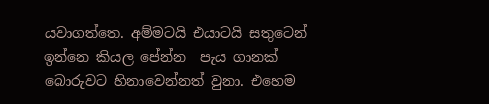යවාගත්තෙ. අම්මටයි එයාටයි සතුටෙන් ඉන්නෙ කියල පේන්න  පැය ගානක් බොරුවට හිනාවෙන්නත් වුනා. එහෙම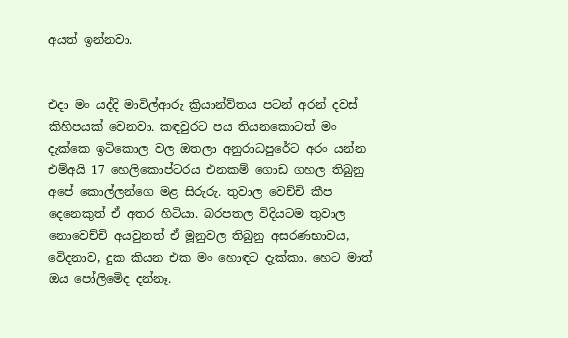අයත් ඉන්නවා.


එදා මං යද්දි මාවිල්ආරු ක්‍රියාන්ව්තය පටන් අරන් දවස් කිහිපයක් වෙනවා. කඳවුරට පය තියනකොටත් මං දැක්කෙ ඉටිකොල වල ඔතලා අනුරාධපුරේට අරං යන්න එම්අයි 17 හෙලිකොප්ටරය එනකම් ගොඩ ගහල තිබුනු අපේ කොල්ලන්ගෙ මළ සිරුරු. තුවාල වෙච්චි කීප දෙනෙකුත් ඒ අතර හිටියා. බරපතල විදියටම තුවාල නොවෙච්චි අයවුනත් ඒ මූනුවල තිබුනු අසරණභාවය, වෙිදනාව, දුක කියන එක මං හොඳට දැක්කා. හෙට මාත් ඔය පෝලිමෙිද දන්නෑ.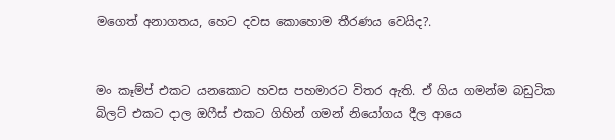මගෙත් අනාගතය, හෙට දවස කොහොම තීරණය වෙයිද?.


මං කෑම්ප් එකට යනකොට හවස පහමාරට විතර ඇති. ඒ ගිය ගමන්ම බඩුටික බිලට් එකට දාල ඔෆීස් එකට ගිහින් ගමන් නියෝගය දීල ආයෙ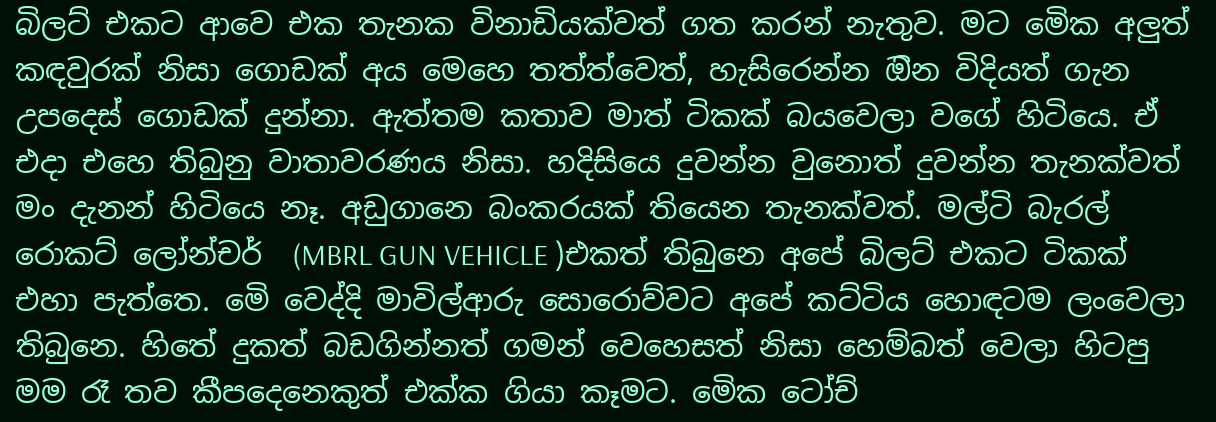බිලට් එකට ආවෙ එක තැනක විනාඩියක්වත් ගත කරන් නැතුව. මට මෙික අලුත් කඳවුරක් නිසා ගොඩක් අය මෙහෙ තත්ත්වෙත්, හැසිරෙන්න ඔින විදියත් ගැන උපදෙස් ගොඩක් දුන්නා. ඇත්තම කතාව මාත් ටිකක් බයවෙලා වගේ හිටියෙ. ඒ එදා එහෙ තිබුනු වාතාවරණය නිසා. හදිසියෙ දුවන්න වුනොත් දුවන්න තැනක්වත් මං දැනන් හිටියෙ නෑ. අඩුගානෙ බංකරයක් තියෙන තැනක්වත්. මල්ටි බැරල් රොකට් ලෝන්චර්  (MBRL GUN VEHICLE )එකත් තිබුනෙ අපේ බිලට් එකට ටිකක් එහා පැත්තෙ. මෙි වෙද්දි මාවිල්ආරු සොරොව්වට අපේ කට්ටිය හොඳටම ලංවෙලා තිබුනෙ. හිතේ දුකත් බඩගින්නත් ගමන් වෙහෙසත් නිසා හෙම්බත් වෙලා හිටපු මම රෑ තව කීපදෙනෙකුත් එක්ක ගියා කෑමට. මෙික ටෝච්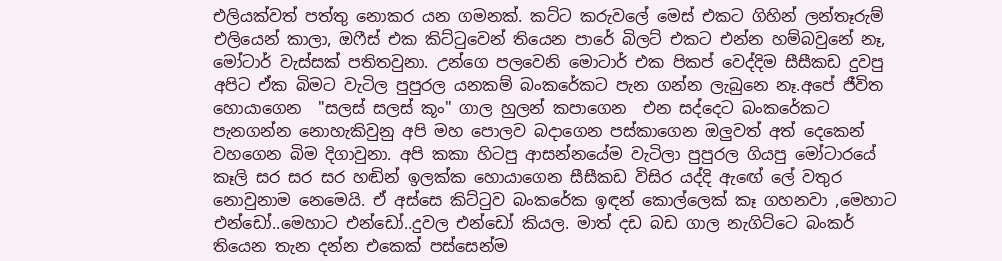එලියක්වත් පත්තු නොකර යන ගමනක්. කට්ට කරුවලේ මෙස් එකට ගිහින් ලන්තෑරුම් එලියෙන් කාලා, ඔෆීස් එක කිට්ටුවෙන් තියෙන පාරේ බිලට් එකට එන්න හම්බවුනේ නෑ, මෝටාර් වැස්සක් පතිතවුනා. උන්ගෙ පලවෙනි මොටාර් එක පිකප් වෙද්දිම සීසීකඩ දුවපු අපිට ඒක බිමට වැටිල පුපුරල යනකම් බංකරේකට පැන ගන්න ලැබුනෙ නෑ.අපේ ජීවිත හොයාගෙන  "සලස් සලස් කූං" ගාල හුලන් කපාගෙන  එන සද්දෙට බංකරේකට පැනගන්න නොහැකිවුනු අපි මහ පොලව බදාගෙන පස්කාගෙන ඔලුවත් අත් දෙකෙන් වහගෙන බිම දිගාවුනා. අපි කකා හිටපු ආසන්නයේම වැටිලා පුපුරල ගියපු මෝටාරයේ කෑලි සර සර සර හඬින් ඉලක්ක හොයාගෙන සීසීකඩ විසිර යද්දි ඇඟේ ලේ වතුර නොවුනාම නෙමෙයි. ඒ අස්සෙ කිට්ටුව බංකරේක ඉඳන් කොල්ලෙක් කෑ ගහනවා ,මෙහාට එන්ඩෝ..මෙහාට එන්ඩෝ..දුවල එන්ඩෝ කියල. මාත් දඩ බඩ ගාල නැගිට්ටෙ බංකර් තියෙන තැන දන්න එකෙක් පස්සෙන්ම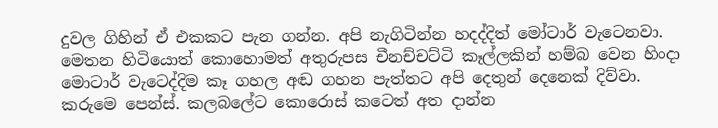දුවල ගිහින් ඒ එකකට පැන ගන්න. අපි නැගිටින්න හදද්දිත් මෝටාර් වැටෙනවා. මෙතන හිටියොත් කොහොමත් අතුරුපස චීනච්චට්ටි කෑල්ලකින් හම්බ වෙන හිංදා මොටාර් වැටෙද්දිම කෑ ගහල අඬ ගහන පැත්තට අපි දෙතුන් දෙනෙක් දිව්වා. කරුමෙ පෙන්ස්. කලබලේට කොරොස් කටෙත් අත දාන්න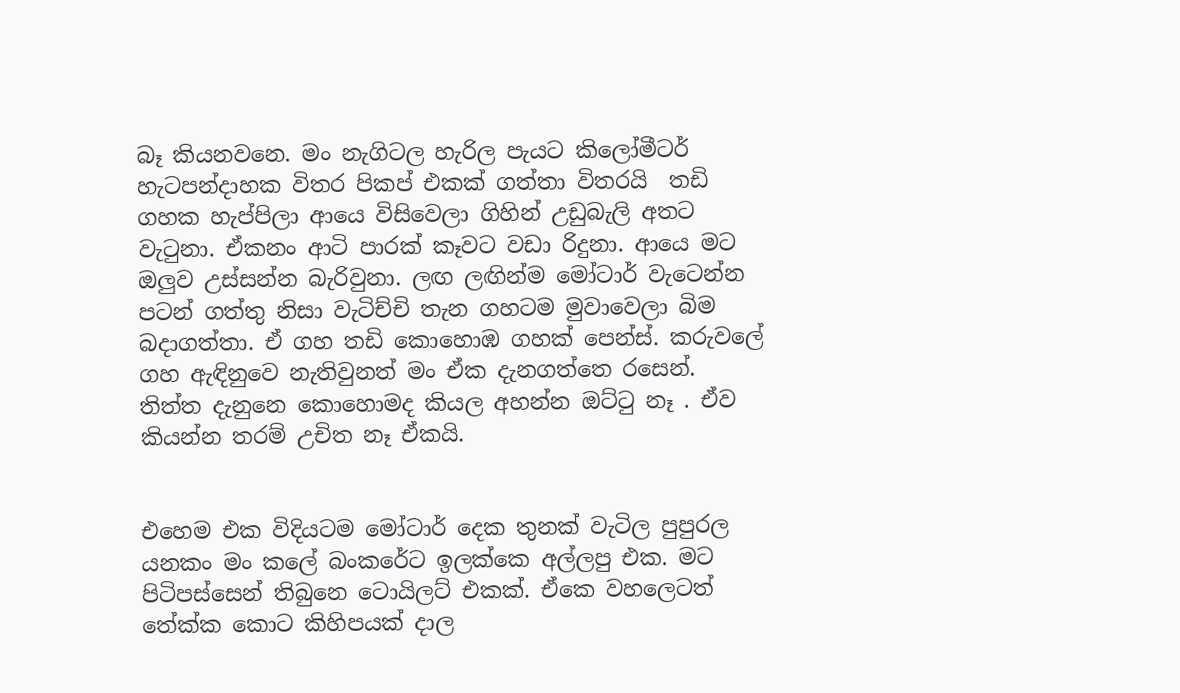බෑ කියනවනෙ. මං නැගිටල හැරිල පැයට කිලෝමීටර් හැටපන්දාහක විතර පිකප් එකක් ගත්තා විතරයි  තඩි ගහක හැප්පිලා ආයෙ විසිවෙලා ගිහින් උඩුබැලි අතට වැටුනා. ඒකනං ආටි පාරක් කෑවට වඩා රිදුනා. ආයෙ මට ඔලුව උස්සන්න බැරිවුනා. ලඟ ලඟින්ම මෝටාර් වැටෙන්න පටන් ගත්තු නිසා වැටිච්චි තැන ගහටම මුවාවෙලා බිම බදාගත්තා. ඒ ගහ තඩි කොහොඹ ගහක් පෙන්ස්. කරුවලේ ගහ ඇඳිනුවෙ නැතිවුනත් මං ඒක දැනගත්තෙ රසෙන්.  තිත්ත දැනුනෙ කොහොමද කියල අහන්න ඔට්ටු නෑ . ඒව කියන්න තරම් උචිත නෑ ඒකයි.


එහෙම එක විදියටම මෝටාර් දෙක තුනක් වැටිල පුපුරල යනකං මං කලේ බංකරේට ඉලක්කෙ අල්ලපු එක. මට පිටිපස්සෙන් තිබුනෙ ටොයිලට් එකක්. ඒකෙ වහලෙටත් තේක්ක කොට කිහිපයක් දාල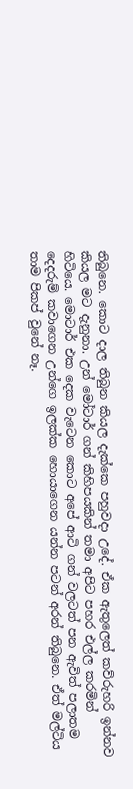තිබුනෙ. කොට දාල තිබුන කියල දැක්කෙ පහුවදා උදේ. ඒක ඇතුලෙත් කව්රුහරි ඉන්නව කියල මට දැනුනා. උන් මෝටාර් ගන් කිහිපයකින් තමා අපිට පහර එල්ල කරමින් හිටියෙ. මොටාර් එක දෙක වැටෙන කොට අපේ ආටි ගන් වලටත් පන ඇවිත් පලාතම දෙදරුම් කවාගෙන උන්ගෙ ඉලක්ක හොයාගෙන යන්න පටන් අරන් තිබුනෙ. ඒත් මල්ටිය තාම පිකප් වුනේ නෑ.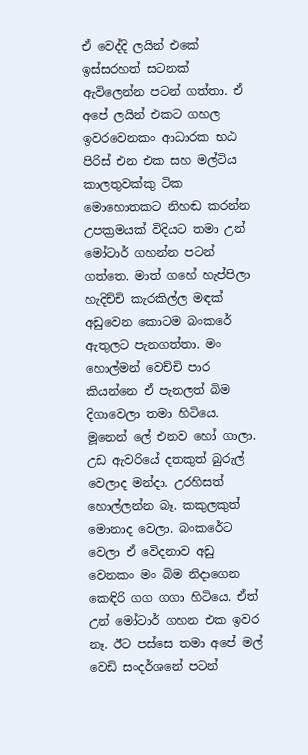ඒ වෙද්දි ලයින් එකේ ඉස්සරහත් සටනක් ඇවිලෙන්න පටන් ගත්තා. ඒ අපේ ලයින් එකට ගහල ඉවරවෙනකං ආධාරක භඨ පිරිස් එන එක සහ මල්ටිය කාලතුවක්කු ටික මොහොතකට නිහඬ කරන්න උපක්‍රමයක් විදියට තමා උන් මෝටාර් ගහන්න පටන් ගත්තෙ. මාත් ගහේ හැප්පිලා හැදිච්චි කැරකිල්ල මඳක් අඩුවෙන කොටම බංකරේ ඇතුලට පැනගත්තා. මං හොල්මන් වෙච්චි පාර කියන්නෙ ඒ පැනලත් බිම දිගාවෙලා තමා හිටියෙ. මූනෙන් ලේ එනව හෝ ගාලා. උඩ ඇවරියේ දතකුත් බුරුල් වෙලාද මන්දා. උරහිසත් හොල්ලන්න බෑ. කකුලකුත් මොනාද වෙලා. බංකරේට වෙලා ඒ වෙිදනාව අඩු වෙනකං මං බිම නිදාගෙන කෙඳිරි ගග ගගා හිටියෙ. ඒත් උන් මෝටාර් ගහන එක ඉවර නෑ. ඊට පස්සෙ තමා අපේ මල් වෙඩි සංදර්ශනේ පටන්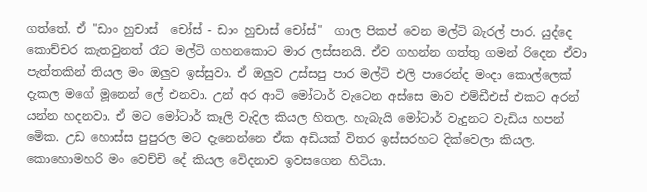ගත්තේ. ඒ "ඩාං හුචාස්  චෝස් - ඩාං හුචාස් චෝස්"  ගාල පිකප් වෙන මල්ටි බැරල් පාර. යුද්දෙ කොච්චර කැතවුනත් රෑට මල්ටි ගහනකොට මාර ලස්සනයි. ඒව ගහන්න ගත්තු ගමන් රිදෙන ඒවා පැත්තකින් තියල මං ඔලුව ඉස්සුවා. ඒ ඔලුව උස්සපු පාර මල්ටි එලි පාරෙන්ද මංදා කොල්ලෙක් දැකල මගේ මූනෙන් ලේ එනවා. උන් අර ආටි මෝටාර් වැටෙන අස්සෙ මාව එම්ඩීඑස් එකට අරන් යන්න හදනවා. ඒ මට මෝටාර් කෑලි වැදිල කියල හිතල. හැබැයි මෝටාර් වැදුනට වැඩිය හපන් මෙික. උඩ හොස්ස පුපුරල මට දැනෙන්නෙ ඒක අඩියක් විතර ඉස්සරහට දික්වෙලා කියල. කොහොමහරි මං වෙච්චි දේ කියල වෙිදනාව ඉවසගෙන හිටියා.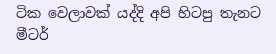ටික වෙලාවක් යද්දි අපි හිටපු තැනට මීටර්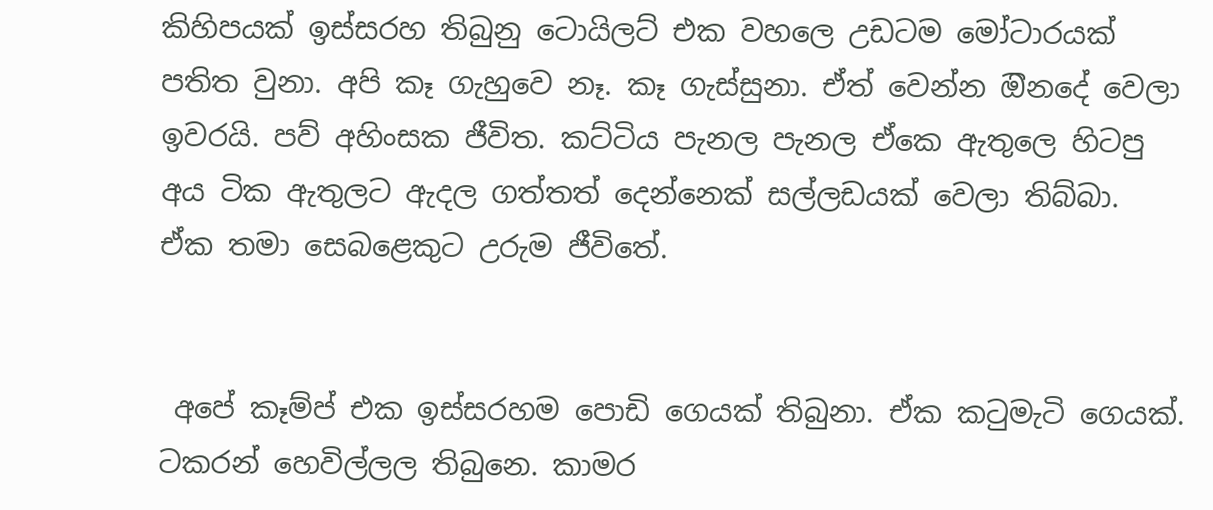කිහිපයක් ඉස්සරහ තිබුනු ටොයිලට් එක වහලෙ උඩටම මෝටාරයක් පතිත වුනා. අපි කෑ ගැහුවෙ නෑ. කෑ ගැස්සුනා. ඒත් වෙන්න ඔිනදේ වෙලා ඉවරයි. පව් අහිංසක ජීවිත. කට්ටිය පැනල පැනල ඒකෙ ඇතුලෙ හිටපු අය ටික ඇතුලට ඇදල ගත්තත් දෙන්නෙක් සල්ලඩයක් වෙලා තිබ්බා. ඒක තමා සෙබළෙකුට උරුම ජීවිතේ.


 අපේ කෑම්ප් එක ඉස්සරහම පොඩි ගෙයක් තිබුනා. ඒක කටුමැටි ගෙයක්. ටකරන් හෙවිල්ලල තිබුනෙ. කාමර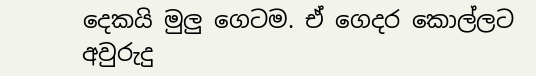දෙකයි මුලු ගෙටම. ඒ ගෙදර කොල්ලට අවුරුදු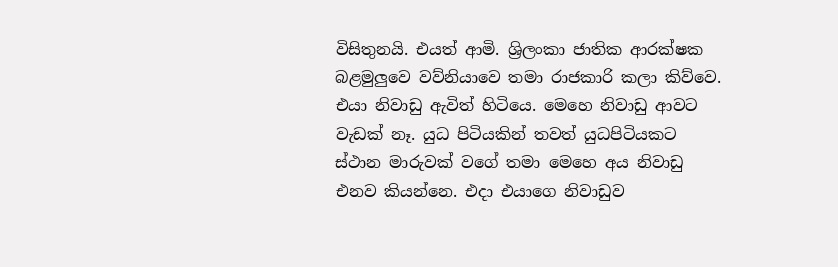විසිතුනයි. එයත් ආමි. ශ්‍රිලංකා ජාතික ආරක්ෂක බළමුලුවෙ වව්නියාවෙ තමා රාජකාරි කලා කිව්වෙ. එයා නිවාඩු ඇවිත් හිටියෙ. මෙහෙ නිවාඩු ආවට වැඩක් නෑ. යුධ පිටියකින් තවත් යුධපිටියකට ස්ථාන මාරුවක් වගේ තමා මෙහෙ අය නිවාඩු එනව කියන්නෙ. එදා එයාගෙ නිවාඩුව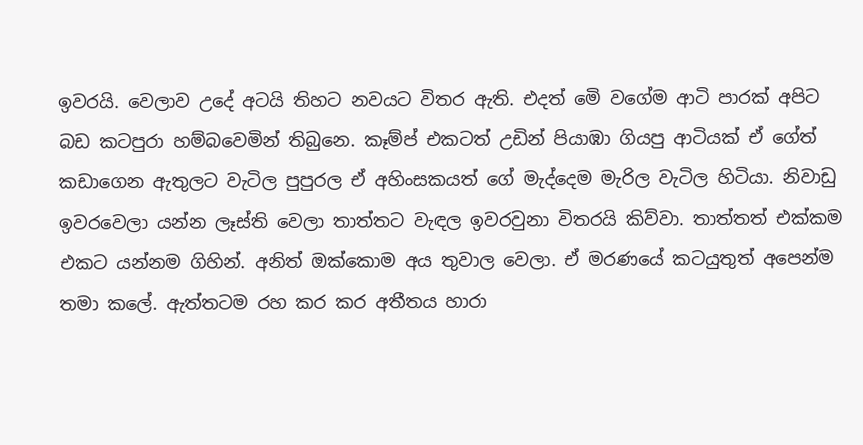ඉවරයි. වෙලාව උදේ අටයි තිහට නවයට විතර ඇති. එදත් මෙි වගේම ආටි පාරක් අපිට බඩ කටපුරා හම්බවෙමින් තිබුනෙ. කෑම්ප් එකටත් උඩින් පියාඹා ගියපු ආටියක් ඒ ගේත් කඩාගෙන ඇතුලට වැටිල පුපුරල ඒ අහිංසකයත් ගේ මැද්දෙම මැරිල වැටිල හිටියා. නිවාඩු ඉවරවෙලා යන්න ලෑස්ති වෙලා තාත්තට වැඳල ඉවරවුනා විතරයි කිව්වා. තාත්තත් එක්කම එකට යන්නම ගිහින්. අනිත් ඔක්කොම අය තුවාල වෙලා. ඒ මරණයේ කටයුතුත් අපෙන්ම තමා කලේ. ඇත්තටම රහ කර කර අතීතය හාරා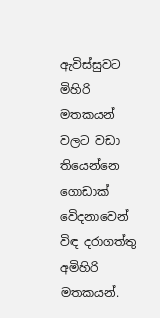ඇවිස්සුවට මිහිරි මතකයන් වලට වඩා තියෙන්නෙ ගොඩාක් වෙිදනාවෙන් විඳ දරාගත්තු අමිහිරි මතකයන්.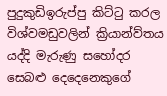පුදුකුඩිඉරුප්පු කිට්ටු කරල විශ්වමඩුවලින් ක්‍රියාන්ව්තය යද්දි මැරුණු සහෝදර සෙබළු දෙදෙනෙකුගේ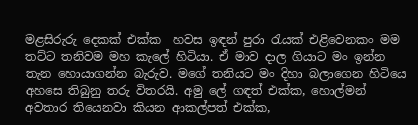මළසිරුරු දෙකක් එක්ක  හවස ඉඳන් පුරා රැයක් එළිවෙනකං මම තට්ට තනිවම මහ කැලේ හිටියා. ඒ මාව දාල ගියාට මං ඉන්න තැන හොයාගන්න බැරුව. මගේ තනියට මං දිහා බලාගෙන හිටියෙ අහසෙ තිබුනු තරු විතරයි. අමු ලේ ගඳත් එක්ක, හොල්මන් අවතාර තියෙනවා කියන ආකල්පත් එක්ක,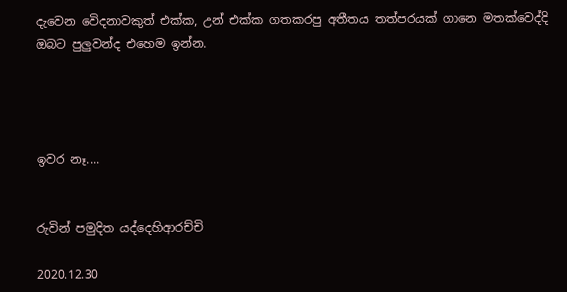දැවෙන වෙිදනාවකුත් එක්ක, උන් එක්ක ගතකරපු අතීතය තත්පරයක් ගානෙ මතක්වෙද්දි ඔබට පුලුවන්ද එහෙම ඉන්න.




ඉවර නෑ....


රුවින් පමුදිත යද්දෙහිආරච්චි

2020.12.30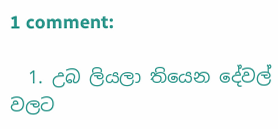1 comment:

  1. උබ ලියලා තියෙන දේවල් වලට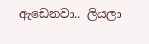ඇඩෙනවා.. ලියලා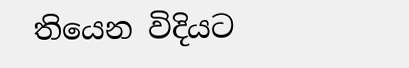තියෙන විදියට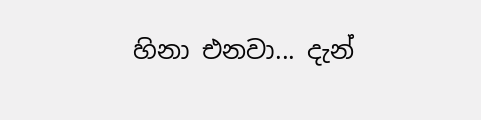හිනා එනවා... දැන්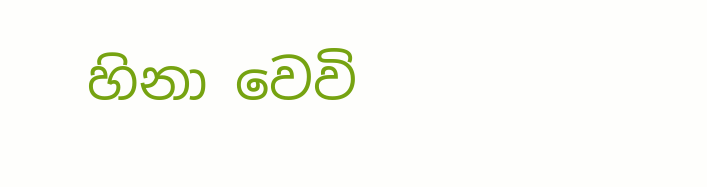හිනා වෙවි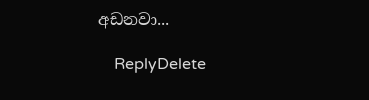අඩනවා...

    ReplyDelete